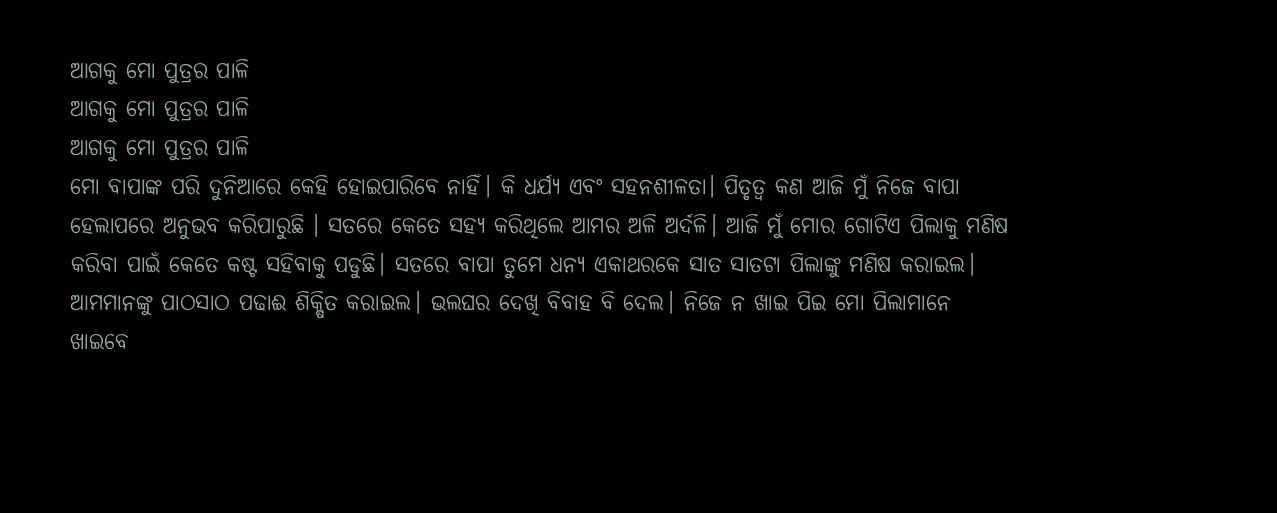ଆଗକୁ ମୋ ପୁତ୍ରର ପାଳି
ଆଗକୁ ମୋ ପୁତ୍ରର ପାଳି
ଆଗକୁ ମୋ ପୁତ୍ରର ପାଳି
ମୋ ବାପାଙ୍କ ପରି ଦୁନିଆରେ କେହି ହୋଇପାରିବେ ନାହିଁ। କି ଧର୍ଯ୍ୟ ଏବଂ ସହନଶୀଳତା। ପିତୃତ୍ବ କଣ ଆଜି ମୁଁ ନିଜେ ବାପା ହେଲାପରେ ଅନୁଭବ କରିପାରୁଛି । ସତରେ କେତେ ସହ୍ୟ କରିଥିଲେ ଆମର ଅଳି ଅର୍ଦଳି। ଆଜି ମୁଁ ମୋର ଗୋଟିଏ ପିଲାକୁ ମଣିଷ କରିବା ପାଇଁ କେତେ କଷ୍ଟ ସହିବାକୁ ପଡୁଛି। ସତରେ ବାପା ତୁମେ ଧନ୍ୟ ଏକାଥରକେ ସାତ ସାତଟା ପିଲାଙ୍କୁ ମଣିଷ କରାଇଲ। ଆମମାନଙ୍କୁ ପାଠସାଠ ପଢାଈ ଶିକ୍ଷିତ କରାଇଲ। ଭଲଘର ଦେଖି ବିବାହ ବି ଦେଲ। ନିଜେ ନ ଖାଇ ପିଇ ମୋ ପିଲାମାନେ ଖାଇବେ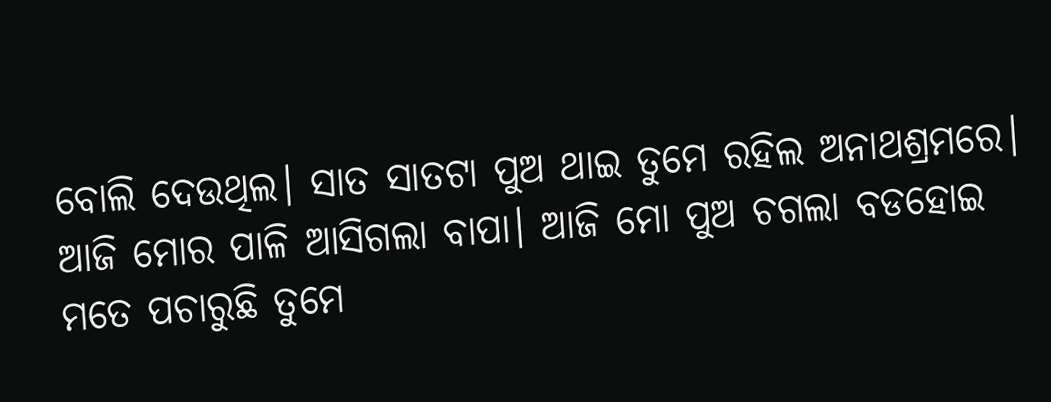ବୋଲି ଦେଉଥିଲ। ସାତ ସାତଟା ପୁଅ ଥାଇ ତୁମେ ରହିଲ ଅନାଥଶ୍ରମରେ।
ଆଜି ମୋର ପାଳି ଆସିଗଲା ବାପା। ଆଜି ମୋ ପୁଅ ଚଗଲା ବଡହୋଇ ମତେ ପଚାରୁଛି ତୁମେ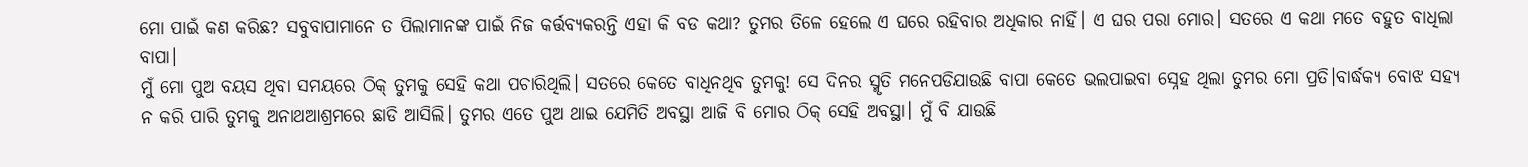ମୋ ପାଇଁ କଣ କରିଛ? ସବୁବାପାମାନେ ତ ପିଲାମାନଙ୍କ ପାଇଁ ନିଜ କର୍ତ୍ତବ୍ୟକରନ୍ତି ଏହା କି ବଡ କଥା? ତୁମର ତିଳେ ହେଲେ ଏ ଘରେ ରହିବାର ଅଧିକାର ନାହିଁ। ଏ ଘର ପରା ମୋର। ସତରେ ଏ କଥା ମତେ ବହୁତ ବାଧିଲା ବାପା।
ମୁଁ ମୋ ପୁଅ ବୟସ ଥିବା ସମୟରେ ଠିକ୍ ତୁମକୁ ସେହି କଥା ପଚାରିଥିଲି। ସତରେ କେତେ ବାଧିନଥିବ ତୁମକୁ! ସେ ଦିନର ସ୍ମୃତି ମନେପଡିଯାଉଛି ବାପା କେତେ ଭଲପାଇବା ସ୍ନେହ ଥିଲା ତୁମର ମୋ ପ୍ରତି।ବାର୍ଦ୍ଧକ୍ୟ ବୋଝ ସହ୍ୟ ନ କରି ପାରି ତୁମକୁ ଅନାଥଆଶ୍ରମରେ ଛାଡି ଆସିଲି। ତୁମର ଏତେ ପୁଅ ଥାଇ ଯେମିତି ଅବସ୍ଥା ଆଜି ବି ମୋର ଠିକ୍ ସେହି ଅବସ୍ଥା। ମୁଁ ବି ଯାଉଛି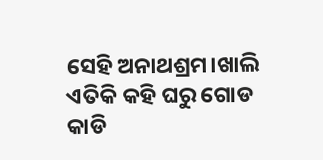ସେହି ଅନାଥଶ୍ରମ।ଖାଲି ଏତିକି କହି ଘରୁ ଗୋଡ କାଡି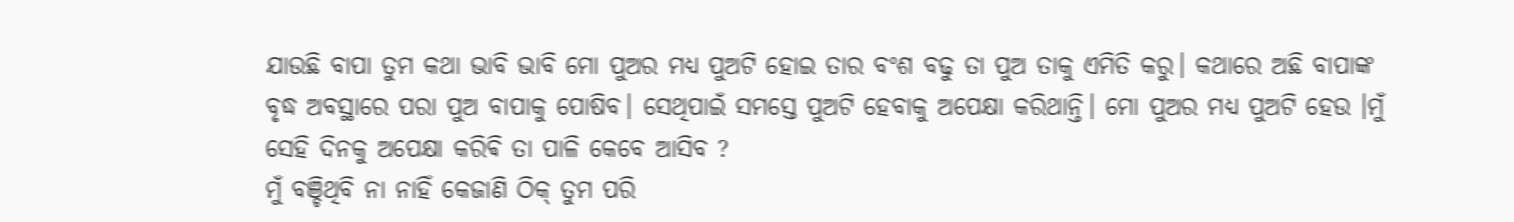ଯାଉଛି ବାପା ତୁମ କଥା ଭାବି ଭାବି ମୋ ପୁଅର ମଧ୍ୟ ପୁଅଟି ହୋଇ ତାର ବଂଶ ବଢୁ ତା ପୁଅ ତାକୁ ଏମିତି କରୁ। କଥାରେ ଅଛି ବାପାଙ୍କ ବୃଦ୍ଧ ଅବସ୍ଥାରେ ପରା ପୁଅ ବାପାକୁ ପୋଷିବ। ସେଥିପାଇଁ ସମସ୍ତେ ପୁଅଟି ହେବାକୁ ଅପେକ୍ଷା କରିଥାନ୍ତି। ମୋ ପୁଅର ମଧ୍ୟ ପୁଅଟି ହେଉ ।ମୁଁ ସେହି ଦିନକୁ ଅପେକ୍ଷା କରିଵି ତା ପାଳି କେବେ ଆସିବ ?
ମୁଁ ବଞ୍ଚିଥିବି ନା ନାହିଁ କେଜାଣି ଠିକ୍ ତୁମ ପରି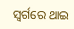ସ୍ବର୍ଗରେ ଥାଇ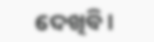ଦେଖିବି।